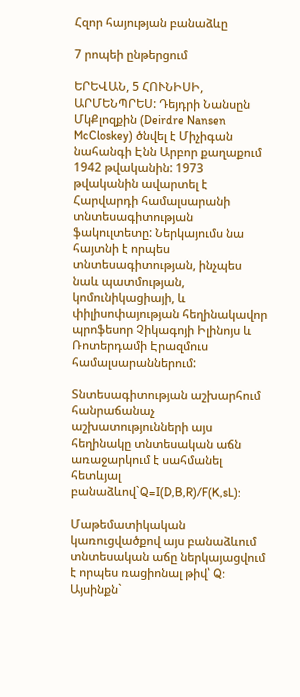Հզոր հայության բանաձևը

7 րոպեի ընթերցում

ԵՐԵՎԱՆ, 5 ՀՈՒՆԻՍԻ, ԱՐՄԵՆՊՐԵՍ: Դեյդրի Նանսըն ՄկՔլոզքին (Deirdre Nansen McCloskey) ծնվել է Միչիգան նահանգի Էնն Արբոր քաղաքում 1942 թվականին: 1973 թվականին ավարտել է Հարվարդի համալսարանի տնտեսագիտության ֆակուլտետը: Ներկայումս նա հայտնի է որպես տնտեսագիտության, ինչպես նաև պատմության, կոմունիկացիայի, և փիլիսոփայության հեղինակավոր պրոֆեսոր Չիկագոյի Իլինոյս և Ռոտերդամի Էրազմուս համալսարաններում:

Տնտեսագիտության աշխարհում հանրաճանաչ աշխատությունների այս հեղինակը տնտեսական աճն առաջարկում է սահմանել հետևյալ բանաձևով`Q=I(D,B,R)/F(K,sL):

Մաթեմատիկական կառուցվածքով այս բանաձևում տնտեսական աճը ներկայացվում է որպես ռացիոնալ թիվ՝ Q: Այսինքն`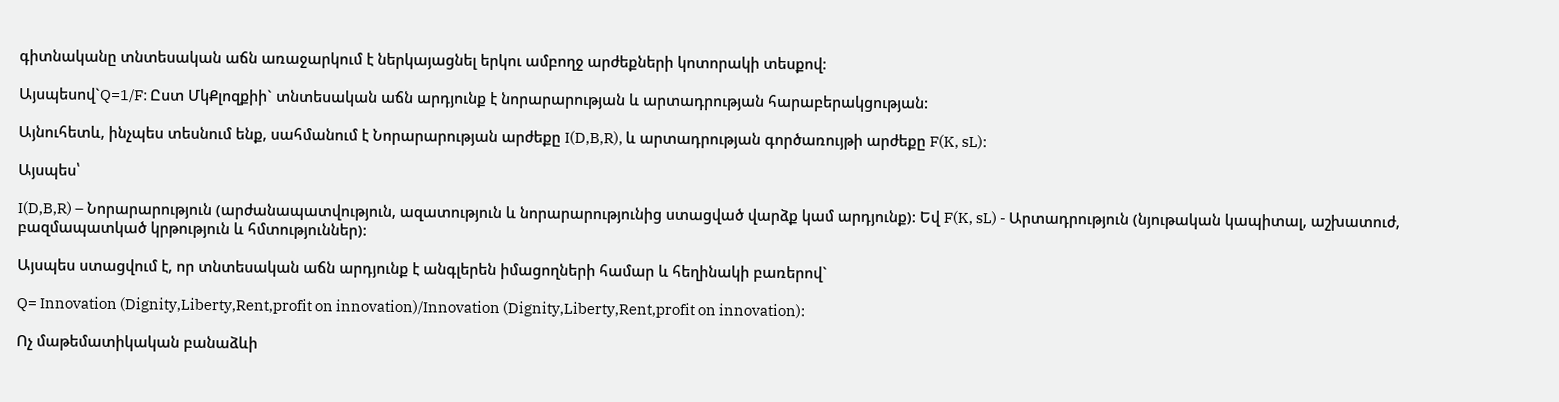գիտնականը տնտեսական աճն առաջարկում է ներկայացնել երկու ամբողջ արժեքների կոտորակի տեսքով:

Այսպեսով`Q=1/F: Ըստ ՄկՔլոզքիի` տնտեսական աճն արդյունք է նորարարության և արտադրության հարաբերակցության:

Այնուհետև, ինչպես տեսնում ենք, սահմանում է Նորարարության արժեքը I(D,B,R), և արտադրության գործառույթի արժեքը F(K, sL):

Այսպես՝

I(D,B,R) – Նորարարություն (արժանապատվություն, ազատություն և նորարարությունից ստացված վարձք կամ արդյունք): Եվ F(K, sL) - Արտադրություն (նյութական կապիտալ, աշխատուժ, բազմապատկած կրթություն և հմտություններ):

Այսպես ստացվում է, որ տնտեսական աճն արդյունք է անգլերեն իմացողների համար և հեղինակի բառերով`

Q= Innovation (Dignity,Liberty,Rent,profit on innovation)/Innovation (Dignity,Liberty,Rent,profit on innovation):

Ոչ մաթեմատիկական բանաձևի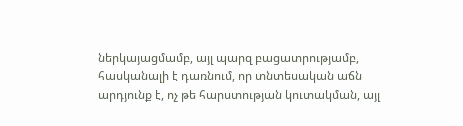ներկայացմամբ, այլ պարզ բացատրությամբ, հասկանալի է դառնում, որ տնտեսական աճն արդյունք է, ոչ թե հարստության կուտակման, այլ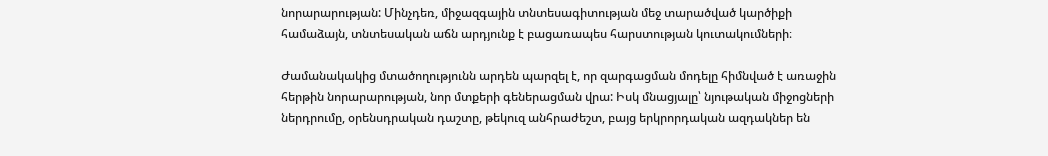նորարարության: Մինչդեռ, միջազգային տնտեսագիտության մեջ տարածված կարծիքի համաձայն, տնտեսական աճն արդյունք է բացառապես հարստության կուտակումների։

Ժամանակակից մտածողությունն արդեն պարզել է, որ զարգացման մոդելը հիմնված է առաջին հերթին նորարարության, նոր մտքերի գեներացման վրա: Իսկ մնացյալը՝ նյութական միջոցների ներդրումը, օրենսդրական դաշտը, թեկուզ անհրաժեշտ, բայց երկրորդական ազդակներ են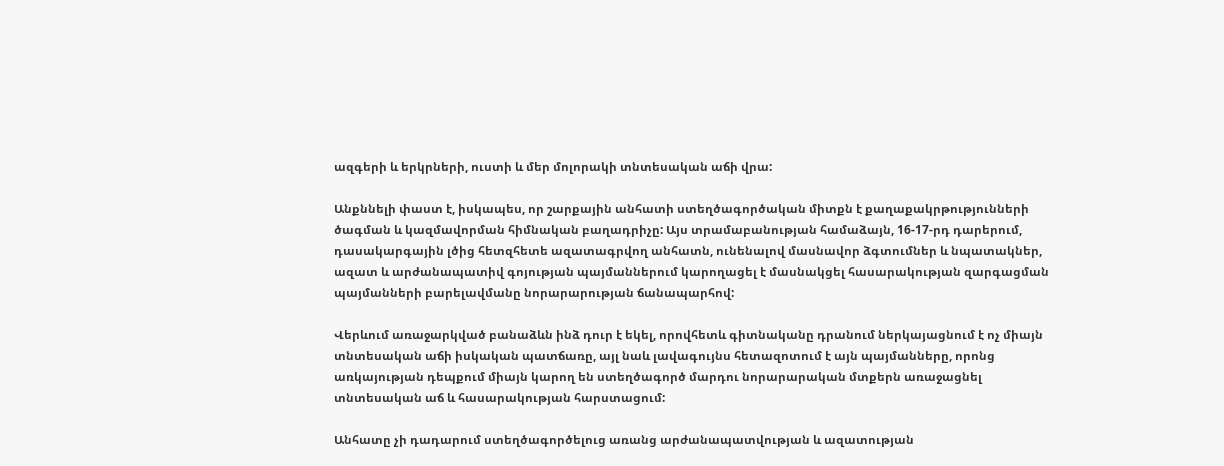ազգերի և երկրների, ուստի և մեր մոլորակի տնտեսական աճի վրա:

Անքննելի փաստ է, իսկապես, որ շարքային անհատի ստեղծագործական միտքն է քաղաքակրթությունների ծագման և կազմավորման հիմնական բաղադրիչը: Այս տրամաբանության համաձայն, 16-17-րդ դարերում, դասակարգային լծից հետզհետե ազատագրվող անհատն, ունենալով մասնավոր ձգտումներ և նպատակներ, ազատ և արժանապատիվ գոյության պայմաններում կարողացել է մասնակցել հասարակության զարգացման պայմանների բարելավմանը նորարարության ճանապարհով:

Վերևում առաջարկված բանաձևն ինձ դուր է եկել, որովհետև գիտնականը դրանում ներկայացնում է ոչ միայն տնտեսական աճի իսկական պատճառը, այլ նաև լավագույնս հետազոտում է այն պայմանները, որոնց առկայության դեպքում միայն կարող են ստեղծագործ մարդու նորարարական մտքերն առաջացնել տնտեսական աճ և հասարակության հարստացում:

Անհատը չի դադարում ստեղծագործելուց առանց արժանապատվության և ազատության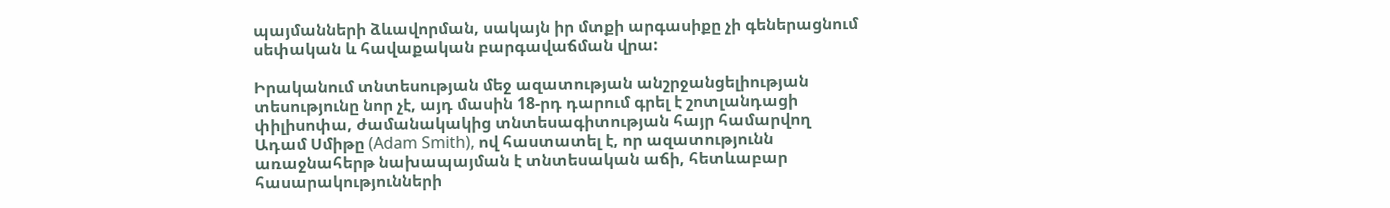պայմանների ձևավորման, սակայն իր մտքի արգասիքը չի գեներացնում սեփական և հավաքական բարգավաճման վրա:

Իրականում տնտեսության մեջ ազատության անշրջանցելիության տեսությունը նոր չէ, այդ մասին 18-րդ դարում գրել է շոտլանդացի փիլիսոփա, ժամանակակից տնտեսագիտության հայր համարվող Ադամ Սմիթը (Adam Smith), ով հաստատել է, որ ազատությունն առաջնահերթ նախապայման է տնտեսական աճի, հետևաբար հասարակությունների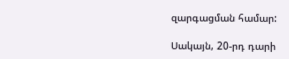զարգացման համար:

Սակայն, 20-րդ դարի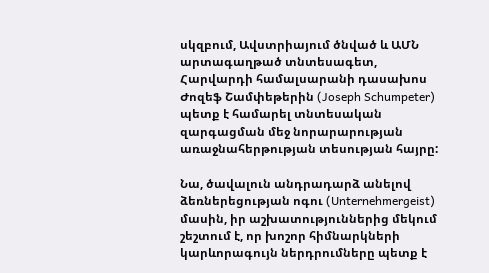սկզբում, Ավստրիայում ծնված և ԱՄՆ արտագաղթած տնտեսագետ, Հարվարդի համալսարանի դասախոս Ժոզեֆ Շամփեթերին (Joseph Schumpeter) պետք է համարել տնտեսական զարգացման մեջ նորարարության առաջնահերթության տեսության հայրը:

Նա, ծավալուն անդրադարձ անելով ձեռներեցության ոգու (Unternehmergeist) մասին, իր աշխատություններից մեկում շեշտում է, որ խոշոր հիմնարկների կարևորագույն ներդրումները պետք է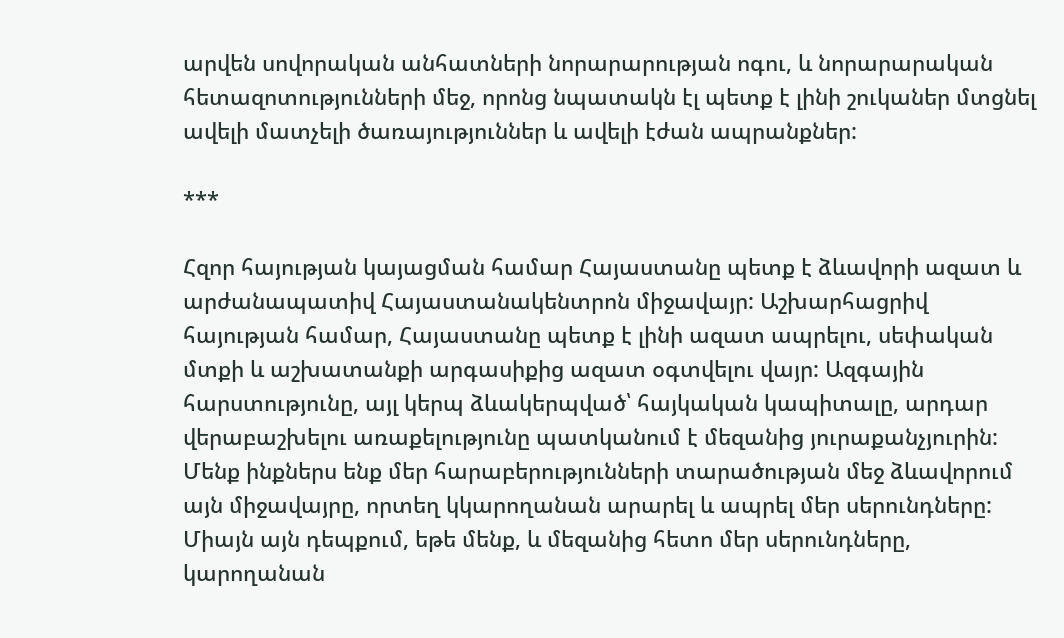արվեն սովորական անհատների նորարարության ոգու, և նորարարական հետազոտությունների մեջ, որոնց նպատակն էլ պետք է լինի շուկաներ մտցնել ավելի մատչելի ծառայություններ և ավելի էժան ապրանքներ:

***

Հզոր հայության կայացման համար Հայաստանը պետք է ձևավորի ազատ և արժանապատիվ Հայաստանակենտրոն միջավայր: Աշխարհացրիվ հայության համար, Հայաստանը պետք է լինի ազատ ապրելու, սեփական մտքի և աշխատանքի արգասիքից ազատ օգտվելու վայր: Ազգային հարստությունը, այլ կերպ ձևակերպված՝ հայկական կապիտալը, արդար վերաբաշխելու առաքելությունը պատկանում է մեզանից յուրաքանչյուրին: Մենք ինքներս ենք մեր հարաբերությունների տարածության մեջ ձևավորում այն միջավայրը, որտեղ կկարողանան արարել և ապրել մեր սերունդները: Միայն այն դեպքում, եթե մենք, և մեզանից հետո մեր սերունդները, կարողանան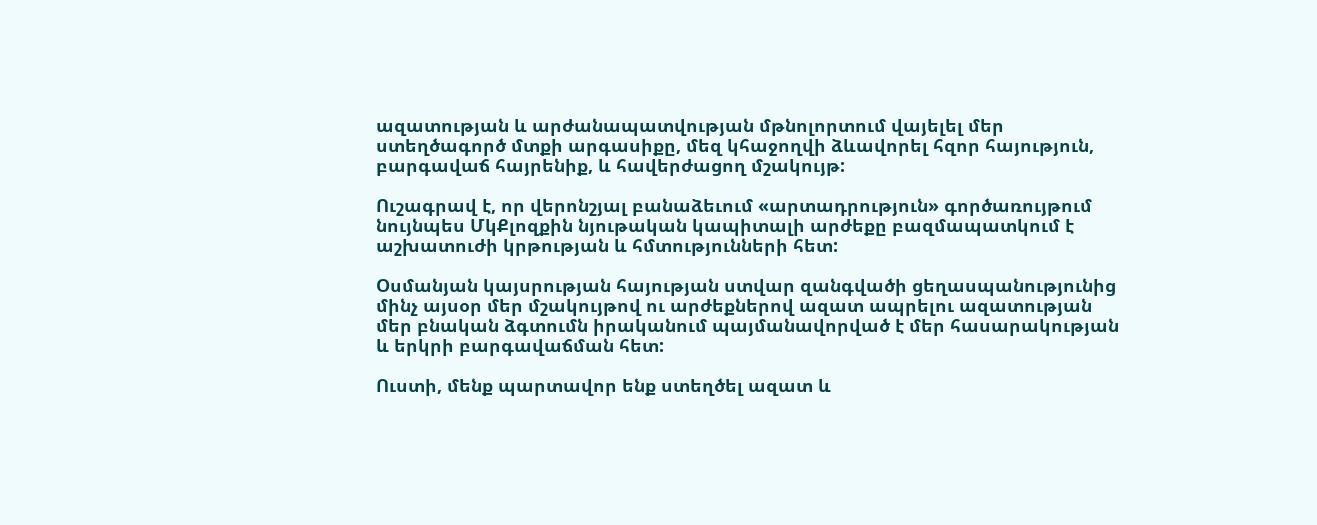ազատության և արժանապատվության մթնոլորտում վայելել մեր ստեղծագործ մտքի արգասիքը, մեզ կհաջողվի ձևավորել հզոր հայություն, բարգավաճ հայրենիք, և հավերժացող մշակույթ:

Ուշագրավ է, որ վերոնշյալ բանաձեւում «արտադրություն» գործառույթում նույնպես ՄկՔլոզքին նյութական կապիտալի արժեքը բազմապատկում է աշխատուժի կրթության և հմտությունների հետ:

Օսմանյան կայսրության հայության ստվար զանգվածի ցեղասպանությունից մինչ այսօր մեր մշակույթով ու արժեքներով ազատ ապրելու ազատության մեր բնական ձգտումն իրականում պայմանավորված է մեր հասարակության և երկրի բարգավաճման հետ:

Ուստի, մենք պարտավոր ենք ստեղծել ազատ և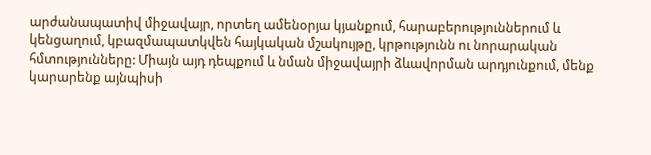արժանապատիվ միջավայր, որտեղ ամենօրյա կյանքում, հարաբերություններում և կենցաղում, կբազմապատկվեն հայկական մշակույթը, կրթությունն ու նորարական հմտությունները: Միայն այդ դեպքում և նման միջավայրի ձևավորման արդյունքում, մենք կարարենք այնպիսի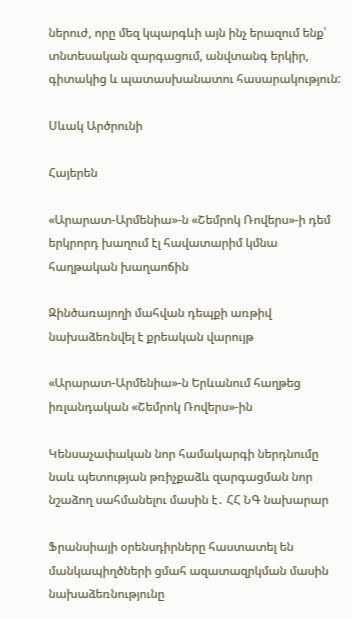ներուժ, որը մեզ կպարգևի այն ինչ երազում ենք՝ տնտեսական զարգացում, անվտանգ երկիր, գիտակից և պատասխանատու հասարակություն:

Սևակ Արծրունի

Հայերեն

«Արարատ-Արմենիա»-ն «Շեմրոկ Ռովերս»-ի դեմ երկրորդ խաղում էլ հավատարիմ կմնա հաղթական խաղաոճին

Զինծառայողի մահվան դեպքի առթիվ նախաձեռնվել է քրեական վարույթ

«Արարատ-Արմենիա»-ն Երևանում հաղթեց իռլանդական «Շեմրոկ Ռովերս»-ին

Կենսաչափական նոր համակարգի ներդնումը նաև պետության թռիչքաձև զարգացման նոր նշաձող սահմանելու մասին է․ ՀՀ ՆԳ նախարար

Ֆրանսիայի օրենսդիրները հաստատել են մանկապիղծների ցմահ ազատազրկման մասին նախաձեռնությունը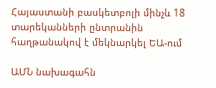Հայաստանի բասկետբոլի մինչև 18 տարեկանների ընտրանին հաղթանակով է մեկնարկել ԵԱ-ում

ԱՄՆ նախագահն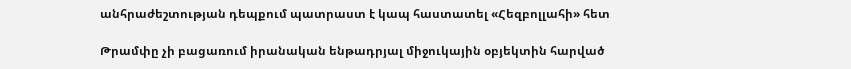անհրաժեշտության դեպքում պատրաստ է կապ հաստատել «Հեզբոլլահի» հետ

Թրամփը չի բացառում իրանական ենթադրյալ միջուկային օբյեկտին հարված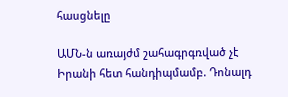հասցնելը

ԱՄՆ-ն առայժմ շահագրգռված չէ Իրանի հետ հանդիպմամբ. Դոնալդ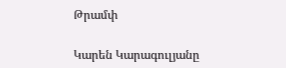Թրամփ

Կարեն Կարագուլյանը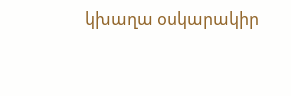կխաղա օսկարակիր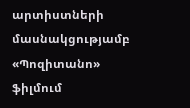արտիստների մասնակցությամբ «Պոզիտանո» ֆիլմում